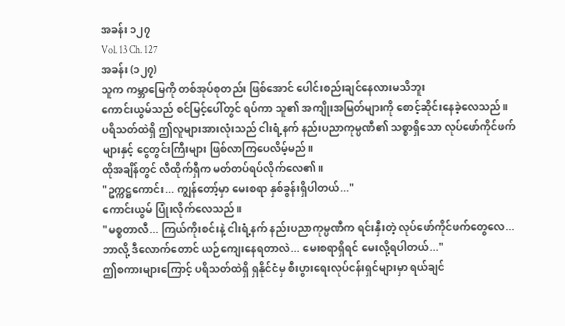အခန်း ၁၂၇
Vol. 13 Ch. 127
အခန်း (၁၂၇)
သူက ကမ္ဘာမြေကို တစ်အုပ်စုတည်း ဖြစ်အောင် ပေါင်းစည်းချင်နေလားမသိဘူး
ကောင်းယွမ်သည် စင်မြင့်ပေါ်တွင် ရပ်ကာ သူ၏ အကျိုးအမြတ်များကို စောင့်ဆိုင်းနေခဲ့လေသည်။
ပရိသတ်ထဲရှိ ဤလူများအားလုံးသည် ငါးရံ့နက် နည်းပညာကုမ္ပဏီ၏ သစ္စာရှိသော လုပ်ဖော်ကိုင်ဖက် များနှင့် ငွေတွင်းကြီးများ ဖြစ်လာကြပေလိမ့်မည်။
ထိုအချိန်တွင် လီထိုက်ရှီက မတ်တပ်ရပ်လိုက်လေ၏။
"ဥက္ကဋ္ဌကောင်း... ကျွန်တော့်မှာ မေးစရာ နှစ်ခွန်းရှိပါတယ်..."
ကောင်းယွမ် ပြုံးလိုက်လေသည်။
"မစ္စတာလီ... ကြယ်ကိုးစင်းနဲ့ ငါးရံ့နက် နည်းပညာကုမ္ပဏီက ရင်းနှီးတဲ့ လုပ်ဖော်ကိုင်ဖက်တွေလေ... ဘာလို့ ဒီလောက်တောင် ယဉ်ကျေးနေရတာလဲ... မေးစရာရှိရင် မေးလို့ရပါတယ်..."
ဤစကားများကြောင့် ပရိသတ်ထဲရှိ ရှနိုင်ငံမှ စီးပွားရေးလုပ်ငန်းရှင်များမှာ ရယ်ချင်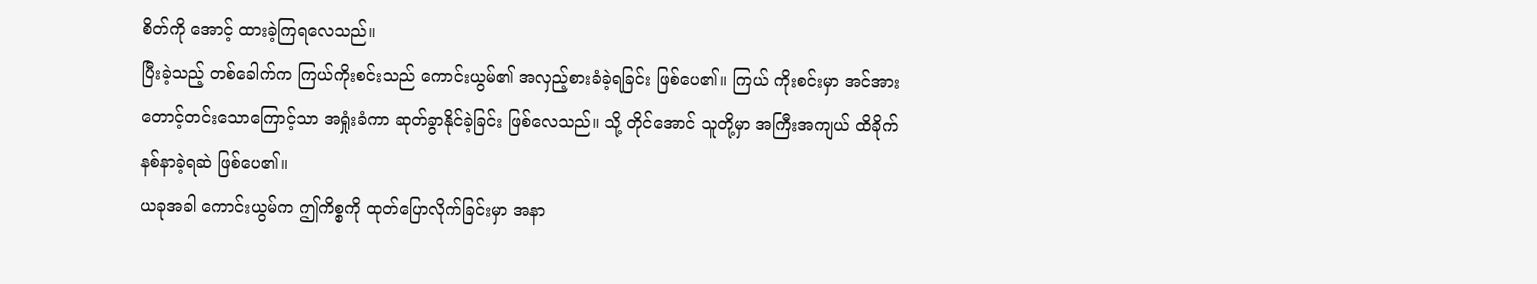စိတ်ကို အောင့် ထားခဲ့ကြရလေသည်။
ပြီးခဲ့သည့် တစ်ခေါက်က ကြယ်ကိုးစင်းသည် ကောင်းယွမ်၏ အလှည့်စားခံခဲ့ရခြင်း ဖြစ်ပေ၏။ ကြယ် ကိုးစင်းမှာ အင်အားတောင့်တင်းသောကြောင့်သာ အရှုံးခံကာ ဆုတ်ခွာနိုင်ခဲ့ခြင်း ဖြစ်လေသည်။ သို့ တိုင်အောင် သူတို့မှာ အကြီးအကျယ် ထိခိုက်နစ်နာခဲ့ရဆဲ ဖြစ်ပေ၏။
ယခုအခါ ကောင်းယွမ်က ဤကိစ္စကို ထုတ်ပြောလိုက်ခြင်းမှာ အနာ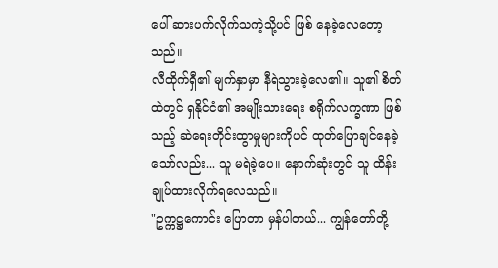ပေါ် ဆားပက်လိုက်သကဲ့သို့ပင် ဖြစ် နေခဲ့လေတော့သည်။
လီထိုက်ရှီ၏ မျက်နှာမှာ နီရဲသွားခဲ့လေ၏။ သူ၏ စိတ်ထဲတွင် ရှနိုင်ငံ၏ အမျိုးသားရေး စရိုက်လက္ခဏာ ဖြစ်သည့် ဆဲရေးတိုင်းထွာမှုများကိုပင် ထုတ်ပြောချင်နေခဲ့သော်လည်း... သူ မရဲခဲ့ပေ။ နောက်ဆုံးတွင် သူ ထိန်းချုပ်ထားလိုက်ရလေသည်။
"ဥက္ကဋ္ဌကောင်း ပြောတာ မှန်ပါတယ်... ကျွန်တော်တို့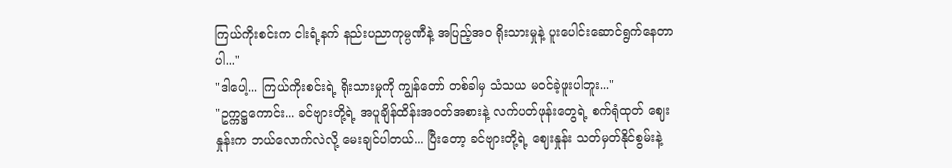ကြယ်ကိုးစင်းက ငါးရံ့နက် နည်းပညာကုမ္ပဏီနဲ့ အပြည့်အဝ ရိုးသားမှုနဲ့ ပူးပေါင်းဆောင်ရွက်နေတာပါ..."
"ဒါပေါ့... ကြယ်ကိုးစင်းရဲ့ ရိုးသားမှုကို ကျွန်တော် တစ်ခါမှ သံသယ မဝင်ခဲ့ဖူးပါဘူး..."
"ဥက္ကဋ္ဌကောင်း... ခင်ဗျားတို့ရဲ့ အပူချိန်ထိန်းအဝတ်အစားနဲ့ လက်ပတ်ဖုန်းတွေရဲ့ စက်ရုံထုတ် ဈေးနှုန်းက ဘယ်လောက်လဲလို့ မေးချင်ပါတယ်... ပြီးတော့ ခင်ဗျားတို့ရဲ့ ဈေးနှုန်း သတ်မှတ်နိုင်စွမ်းနဲ့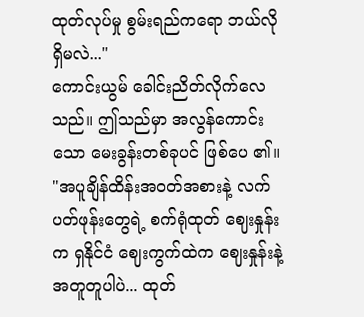ထုတ်လုပ်မှု စွမ်းရည်ကရော ဘယ်လိုရှိမလဲ..."
ကောင်းယွမ် ခေါင်းညိတ်လိုက်လေသည်။ ဤသည်မှာ အလွန်ကောင်းသော မေးခွန်းတစ်ခုပင် ဖြစ်ပေ ၏။
"အပူချိန်ထိန်းအဝတ်အစားနဲ့ လက်ပတ်ဖုန်းတွေရဲ့ စက်ရုံထုတ် ဈေးနှုန်းက ရှနိုင်ငံ ဈေးကွက်ထဲက ဈေးနှုန်းနဲ့ အတူတူပါပဲ... ထုတ်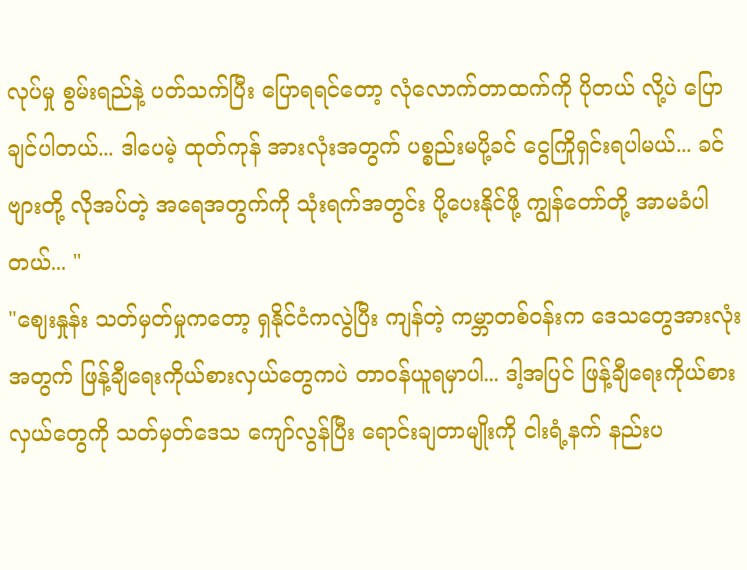လုပ်မှု စွမ်းရည်နဲ့ ပတ်သက်ပြီး ပြောရရင်တော့ လုံလောက်တာထက်ကို ပိုတယ် လို့ပဲ ပြောချင်ပါတယ်... ဒါပေမဲ့ ထုတ်ကုန် အားလုံးအတွက် ပစ္စည်းမပို့ခင် ငွေကြိုရှင်းရပါမယ်... ခင်ဗျားတို့ လိုအပ်တဲ့ အရေအတွက်ကို သုံးရက်အတွင်း ပို့ပေးနိုင်ဖို့ ကျွန်တော်တို့ အာမခံပါတယ်... "
"ဈေးနှုန်း သတ်မှတ်မှုကတော့ ရှနိုင်ငံကလွဲပြီး ကျန်တဲ့ ကမ္ဘာတစ်ဝန်းက ဒေသတွေအားလုံးအတွက် ဖြန့်ချီရေးကိုယ်စားလှယ်တွေကပဲ တာဝန်ယူရမှာပါ... ဒါ့အပြင် ဖြန့်ချီရေးကိုယ်စားလှယ်တွေကို သတ်မှတ်ဒေသ ကျော်လွန်ပြီး ရောင်းချတာမျိုးကို ငါးရံ့နက် နည်းပ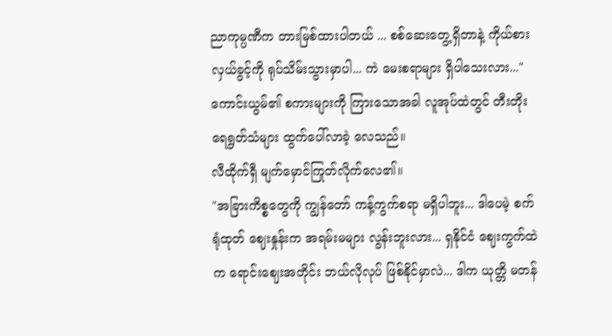ညာကုမ္ပဏီက တားမြစ်ထားပါတယ် ... စစ်ဆေးတွေ့ရှိတာနဲ့ ကိုယ်စားလှယ်ခွင့်ကို ရုပ်သိမ်းသွားမှာပါ... ကဲ မေးစရာများ ရှိပါသေးလား..."
ကောင်းယွမ်၏ စကားများကို ကြားသောအခါ လူအုပ်ထဲတွင် တီးတိုး ရေရွတ်သံများ ထွက်ပေါ်လာခဲ့ လေသည်။
လီထိုက်ရှီ မျက်မှောင်ကြုတ်လိုက်လေ၏။
"အခြားကိစ္စတွေကို ကျွန်တော် ကန့်ကွက်စရာ မရှိပါဘူး... ဒါပေမဲ့ စက်ရုံထုတ် ဈေးနှုန်းက အရမ်းမများ လွန်းဘူးလား... ရှနိုင်ငံ ဈေးကွက်ထဲက ရောင်းဈေးအတိုင်း ဘယ်လိုလုပ် ဖြစ်နိုင်မှာလဲ... ဒါက ယုတ္တိ မတန်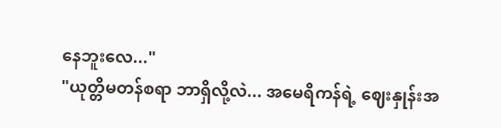နေဘူးလေ..."
"ယုတ္တိမတန်စရာ ဘာရှိလို့လဲ... အမေရိကန်ရဲ့ ဈေးနှုန်းအ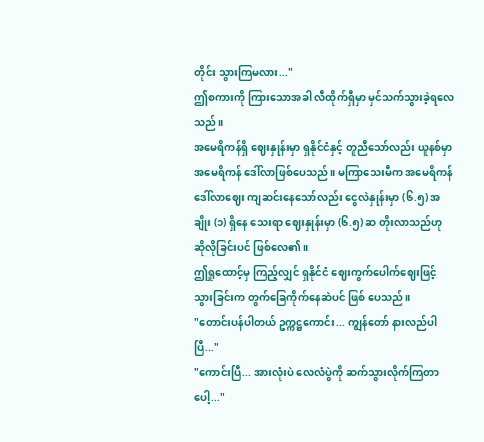တိုင်း သွားကြမလား..."
ဤစကားကို ကြားသောအခါ လီထိုက်ရှီမှာ မှင်သက်သွားခဲ့ရလေသည်။
အမေရိကန်ရှိ ဈေးနှုန်းမှာ ရှနိုင်ငံနှင့် တူညီသော်လည်း ယူနစ်မှာ အမေရိကန် ဒေါ်လာဖြစ်ပေသည်။ မကြာသေးမီက အမေရိကန် ဒေါ်လာဈေး ကျဆင်းနေသော်လည်း ငွေလဲနှုန်းမှာ (၆.၅) အချိုး (၁) ရှိနေ သေးရာ ဈေးနှုန်းမှာ (၆.၅) ဆ တိုးလာသည်ဟု ဆိုလိုခြင်းပင် ဖြစ်လေ၏။
ဤရှုထောင့်မှ ကြည့်လျှင် ရှနိုင်ငံ ဈေးကွက်ပေါက်ဈေးဖြင့် သွားခြင်းက တွက်ခြေကိုက်နေဆဲပင် ဖြစ် ပေသည်။
"တောင်းပန်ပါတယ် ဥက္ကဋ္ဌကောင်း... ကျွန်တော် နားလည်ပါပြီ..."
"ကောင်းပြီ... အားလုံးပဲ လေလံပွဲကို ဆက်သွားလိုက်ကြတာပေါ့..."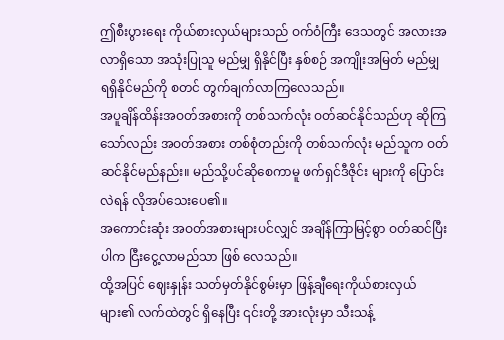ဤစီးပွားရေး ကိုယ်စားလှယ်များသည် ဝက်ဝံကြီး ဒေသတွင် အလားအလာရှိသော အသုံးပြုသူ မည်မျှ ရှိနိုင်ပြီး နှစ်စဉ် အကျိုးအမြတ် မည်မျှ ရရှိနိုင်မည်ကို စတင် တွက်ချက်လာကြလေသည်။
အပူချိန်ထိန်းအဝတ်အစားကို တစ်သက်လုံး ဝတ်ဆင်နိုင်သည်ဟု ဆိုကြသော်လည်း အဝတ်အစား တစ်စုံတည်းကို တစ်သက်လုံး မည်သူက ဝတ်ဆင်နိုင်မည်နည်း။ မည်သို့ပင်ဆိုစေကာမူ ဖက်ရှင်ဒီဇိုင်း များကို ပြောင်းလဲရန် လိုအပ်သေးပေ၏။
အကောင်းဆုံး အဝတ်အစားများပင်လျှင် အချိန်ကြာမြင့်စွာ ဝတ်ဆင်ပြီးပါက ငြီးငွေ့လာမည်သာ ဖြစ် လေသည်။
ထို့အပြင် ဈေးနှုန်း သတ်မှတ်နိုင်စွမ်းမှာ ဖြန့်ချီရေးကိုယ်စားလှယ်များ၏ လက်ထဲတွင် ရှိနေပြီး ၎င်းတို့ အားလုံးမှာ သီးသန့်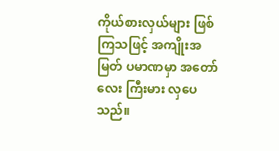ကိုယ်စားလှယ်များ ဖြစ်ကြသဖြင့် အကျိုးအမြတ် ပမာဏမှာ အတော်လေး ကြီးမား လှပေသည်။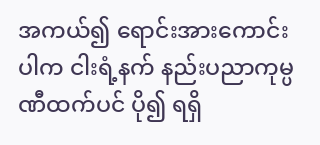အကယ်၍ ရောင်းအားကောင်းပါက ငါးရံ့နက် နည်းပညာကုမ္ပဏီထက်ပင် ပို၍ ရရှိ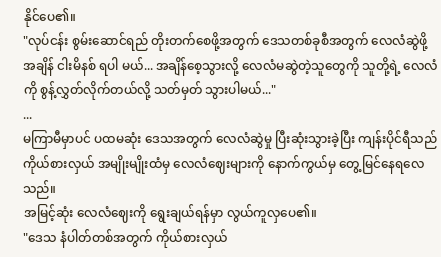နိုင်ပေ၏။
"လုပ်ငန်း စွမ်းဆောင်ရည် တိုးတက်စေဖို့အတွက် ဒေသတစ်ခုစီအတွက် လေလံဆွဲဖို့ အချိန် ငါးမိနစ် ရပါ မယ်... အချိန်စေ့သွားလို့ လေလံမဆွဲတဲ့သူတွေကို သူတို့ရဲ့ လေလံကို စွန့်လွှတ်လိုက်တယ်လို့ သတ်မှတ် သွားပါမယ်..."
...
မကြာမီမှာပင် ပထမဆုံး ဒေသအတွက် လေလံဆွဲမှု ပြီးဆုံးသွားခဲ့ပြီး ကျန်းပိုင်ရီသည် ကိုယ်စားလှယ် အမျိုးမျိုးထံမှ လေလံဈေးများကို နောက်ကွယ်မှ တွေ့မြင်နေရလေသည်။
အမြင့်ဆုံး လေလံဈေးကို ရွေးချယ်ရန်မှာ လွယ်ကူလှပေ၏။
"ဒေသ နံပါတ်တစ်အတွက် ကိုယ်စားလှယ်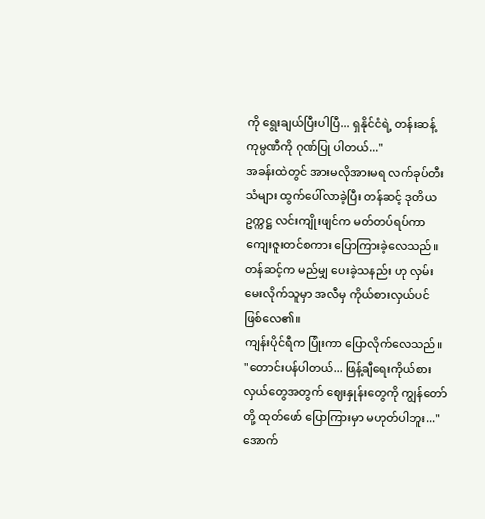ကို ရွေးချယ်ပြီးပါပြီ... ရှနိုင်ငံရဲ့ တန်းဆန့် ကုမ္ပဏီကို ဂုဏ်ပြု ပါတယ်..."
အခန်းထဲတွင် အားမလိုအားမရ လက်ခုပ်တီးသံများ ထွက်ပေါ်လာခဲ့ပြီး တန်ဆင့် ဒုတိယဥက္ကဋ္ဌ လင်းကျိုးဖျင်က မတ်တပ်ရပ်ကာ ကျေးဇူးတင်စကား ပြောကြားခဲ့လေသည်။
တန်ဆင့်က မည်မျှ ပေးခဲ့သနည်း ဟု လှမ်းမေးလိုက်သူမှာ အလီမှ ကိုယ်စားလှယ်ပင် ဖြစ်လေ၏။
ကျန်းပိုင်ရီက ပြုံးကာ ပြောလိုက်လေသည်။
"တောင်းပန်ပါတယ်... ဖြန့်ချီရေးကိုယ်စားလှယ်တွေအတွက် ဈေးနှုန်းတွေကို ကျွန်တော်တို့ ထုတ်ဖော် ပြောကြားမှာ မဟုတ်ပါဘူး..."
အောက်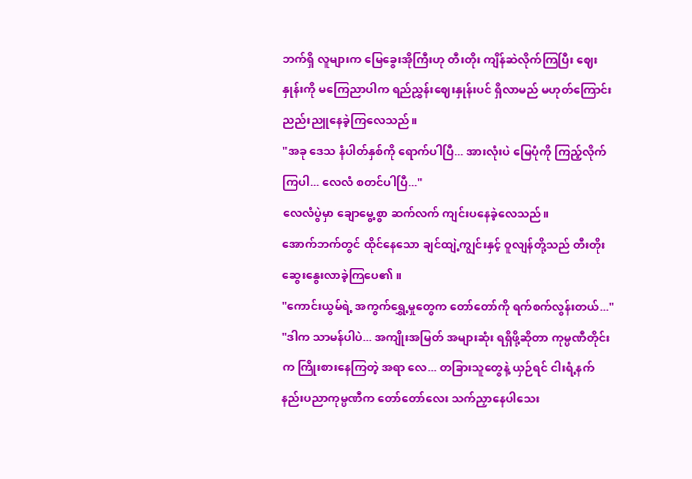ဘက်ရှိ လူများက မြေခွေးအိုကြီးဟု တီးတိုး ကျိန်ဆဲလိုက်ကြပြီး ဈေးနှုန်းကို မကြေညာပါက ရည်ညွှန်းဈေးနှုန်းပင် ရှိလာမည် မဟုတ်ကြောင်း ညည်းညူနေခဲ့ကြလေသည်။
"အခု ဒေသ နံပါတ်နှစ်ကို ရောက်ပါပြီ... အားလုံးပဲ မြေပုံကို ကြည့်လိုက်ကြပါ... လေလံ စတင်ပါပြီ..."
လေလံပွဲမှာ ချောမွေ့စွာ ဆက်လက် ကျင်းပနေခဲ့လေသည်။
အောက်ဘက်တွင် ထိုင်နေသော ချင်ထျဲ့ကျွင်းနှင့် ဝူလျန်တို့သည် တီးတိုး ဆွေးနွေးလာခဲ့ကြပေ၏။
"ကောင်းယွမ်ရဲ့ အကွက်ရွှေ့မှုတွေက တော်တော်ကို ရက်စက်လွန်းတယ်..."
"ဒါက သာမန်ပါပဲ... အကျိုးအမြတ် အများဆုံး ရရှိဖို့ဆိုတာ ကုမ္ပဏီတိုင်းက ကြိုးစားနေကြတဲ့ အရာ လေ... တခြားသူတွေနဲ့ ယှဉ်ရင် ငါးရံ့နက် နည်းပညာကုမ္ပဏီက တော်တော်လေး သက်ညှာနေပါသေး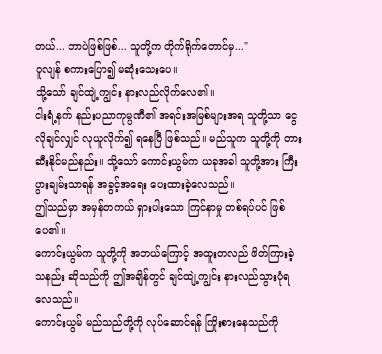တယ်... ဘာပဲဖြစ်ဖြစ်... သူတို့က တိုက်ရိုက်တောင်မှ..."
ဝူလျန် စကားပြော၍ မဆုံးသေးပေ။
သို့သော် ချင်ထျဲ့ကျွင်း နားလည်လိုက်လေ၏။
ငါးရံ့နက် နည်းပညာကုမ္ပဏီ၏ အရင်းအမြစ်များအရ သူတို့သာ ငွေလိုချင်လျှင် လုယူလိုက်၍ ရနေပြီ ဖြစ်သည်။ မည်သူက သူတို့ကို တားဆီးနိုင်မည်နည်း။ သို့သော် ကောင်းယွမ်က ယခုအခါ သူတို့အား ကြီးပွားချမ်းသာရန် အခွင့်အရေး ပေးထားခဲ့လေသည်။
ဤသည်မှာ အမှန်တကယ် ရှားပါးသော ကြင်နာမှု တစ်ရပ်ပင် ဖြစ်ပေ၏။
ကောင်းယွမ်က သူတို့ကို အဘယ်ကြောင့် အထူးတလည် ဖိတ်ကြားခဲ့သနည်း ဆိုသည်ကို ဤအချိန်တွင် ချင်ထျဲ့ကျွင်း နားလည်သွားပုံရလေသည်။
ကောင်းယွမ် မည်သည်တို့ကို လုပ်ဆောင်ရန် ကြိုးစားနေသည်ကို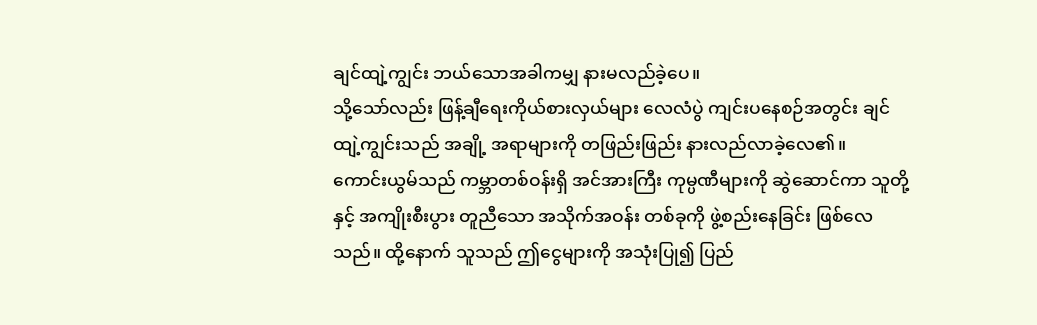ချင်ထျဲ့ကျွင်း ဘယ်သောအခါကမျှ နားမလည်ခဲ့ပေ။
သို့သော်လည်း ဖြန့်ချီရေးကိုယ်စားလှယ်များ လေလံပွဲ ကျင်းပနေစဉ်အတွင်း ချင်ထျဲ့ကျွင်းသည် အချို့ အရာများကို တဖြည်းဖြည်း နားလည်လာခဲ့လေ၏။
ကောင်းယွမ်သည် ကမ္ဘာတစ်ဝန်းရှိ အင်အားကြီး ကုမ္ပဏီများကို ဆွဲဆောင်ကာ သူတို့နှင့် အကျိုးစီးပွား တူညီသော အသိုက်အဝန်း တစ်ခုကို ဖွဲ့စည်းနေခြင်း ဖြစ်လေသည်။ ထို့နောက် သူသည် ဤငွေများကို အသုံးပြု၍ ပြည်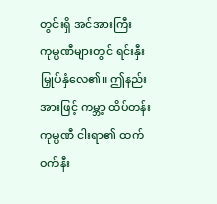တွင်းရှိ အင်အားကြီး ကုမ္ပဏီများတွင် ရင်းနှီးမြှုပ်နှံလေ၏။ ဤနည်းအားဖြင့် ကမ္ဘာ့ ထိပ်တန်း ကုမ္ပဏီ ငါးရာ၏ ထက်ဝက်နီး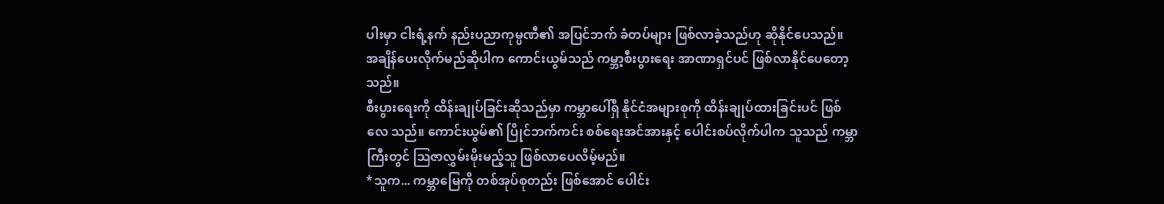ပါးမှာ ငါးရံ့နက် နည်းပညာကုမ္ပဏီ၏ အပြင်ဘက် ခံတပ်များ ဖြစ်လာခဲ့သည်ဟု ဆိုနိုင်ပေသည်။
အချိန်ပေးလိုက်မည်ဆိုပါက ကောင်းယွမ်သည် ကမ္ဘာ့စီးပွားရေး အာဏာရှင်ပင် ဖြစ်လာနိုင်ပေတော့ သည်။
စီးပွားရေးကို ထိန်းချုပ်ခြင်းဆိုသည်မှာ ကမ္ဘာပေါ်ရှိ နိုင်ငံအများစုကို ထိန်းချုပ်ထားခြင်းပင် ဖြစ်လေ သည်။ ကောင်းယွမ်၏ ပြိုင်ဘက်ကင်း စစ်ရေးအင်အားနှင့် ပေါင်းစပ်လိုက်ပါက သူသည် ကမ္ဘာကြီးတွင် ဩဇာလွှမ်းမိုးမည့်သူ ဖြစ်လာပေလိမ့်မည်။
*သူက... ကမ္ဘာမြေကို တစ်အုပ်စုတည်း ဖြစ်အောင် ပေါင်း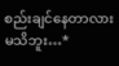စည်းချင်နေတာလားမသိဘူး…*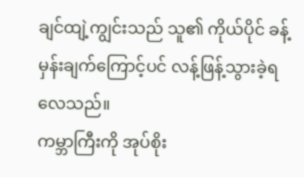ချင်ထျဲ့ကျွင်းသည် သူ၏ ကိုယ်ပိုင် ခန့်မှန်းချက်ကြောင့်ပင် လန့်ဖြန့်သွားခဲ့ရလေသည်။
ကမ္ဘာကြီးကို အုပ်စိုး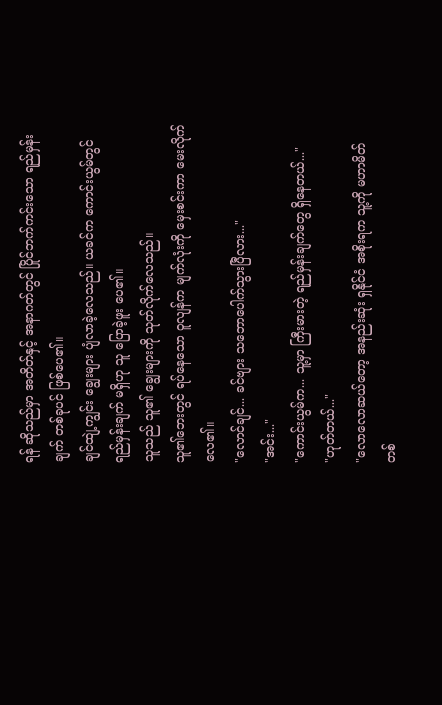ရန် ဆိုသည်မှာ အတိတ်နှင့် အနာဂတ်တွင် ပြိုင်ဘက်ကင်းသော ရည်မှန်းချက် တစ်ခုပင် ဖြစ်ပေ၏။
ချင်ထျဲ့ကျွင်း ချွေးများ ပျံလာခဲ့လေသည်။ ယခင်က ကောင်းယွမ်တွင် ရည်မှန်းချက် မရှိဟု သူ ပြောခဲ့ဖူး ပေ၏။
သူသည် သူ၏ ချွေးများကို သုတ်လိုက်လေသည်။
သူ၏ဘေးတွင် ရပ်နေသော ဝူလျန်က မျက်လုံးကို မှေးစင်းကာ မေးလိုက်လေ၏။
"လောင်ချင်... ခင်ဗျား သဘောပေါက်သွားပြီလား..."
"အင်း..."
"ကောင်းယွမ်က... သူ့မှာ ကြီးမားတဲ့ ရည်မှန်းချက်တွေ ရှိနေတယ်..."
"ဟုတ်တယ်..."
"လောလောဆယ်တော့ အနည်းဆုံး ရှနိုင်ငံ အစိုးရက သူ့ကို မဟာမိတ် တစ်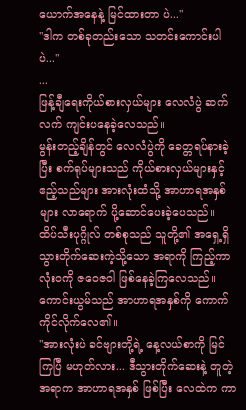ယောက်အနေနဲ့ မြင်ထားတာ ပဲ..."
"ဒါက တစ်ခုတည်းသော သတင်းကောင်းပါပဲ..."
...
ဖြန့်ချီရေးကိုယ်စားလှယ်များ လေလံပွဲ ဆက်လက် ကျင်းပနေခဲ့လေသည်။
မွန်းတည့်ချိန်တွင် လေလံပွဲကို ခေတ္တရပ်နားခဲ့ပြီး စက်ရုပ်များသည် ကိုယ်စားလှယ်များနှင့် ဧည့်သည်များ အားလုံးထံသို့ အာဟာရအနှစ်များ လာရောက် ပို့ဆောင်ပေးခဲ့ပေသည်။
ထိပ်သီးပုဂ္ဂိုလ် တစ်စုသည် သူတို့၏ အရှေ့ရှိ သွားတိုက်ဆေးကဲ့သို့သော အရာကို ကြည့်ကာ လုံးဝကို ဇဝေဇဝါ ဖြစ်နေခဲ့ကြလေသည်။
ကောင်းယွမ်သည် အာဟာရအနှစ်ကို ကောက်ကိုင်လိုက်လေ၏။
"အားလုံးပဲ ခင်ဗျားတို့ရဲ့ နေ့လယ်စာကို မြင်ကြပြီ မဟုတ်လား... ဒီသွားတိုက်ဆေးနဲ့ တူတဲ့အရာက အာဟာရအနှစ် ဖြစ်ပြီး လေထဲက ကာ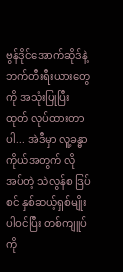ဗွန်ဒိုင်အောက်ဆိုဒ်နဲ့ ဘက်တီးရီးယားတွေကို အသုံးပြုပြီး ထုတ် လုပ်ထားတာပါ... အဲဒီမှာ လူ့ခန္ဓာကိုယ်အတွက် လိုအပ်တဲ့ သဲလွန်စ ဒြပ်စင် နှစ်ဆယ့်ရှစ်မျိုး ပါဝင်ပြီး တစ်ကျူပ်ကို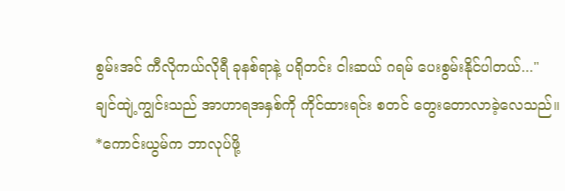စွမ်းအင် ကီလိုကယ်လိုရီ ခုနစ်ရာနဲ့ ပရိုတင်း ငါးဆယ် ဂရမ် ပေးစွမ်းနိုင်ပါတယ်..."
ချင်ထျဲ့ကျွင်းသည် အာဟာရအနှစ်ကို ကိုင်ထားရင်း စတင် တွေးတောလာခဲ့လေသည်။
*ကောင်းယွမ်က ဘာလုပ်ဖို့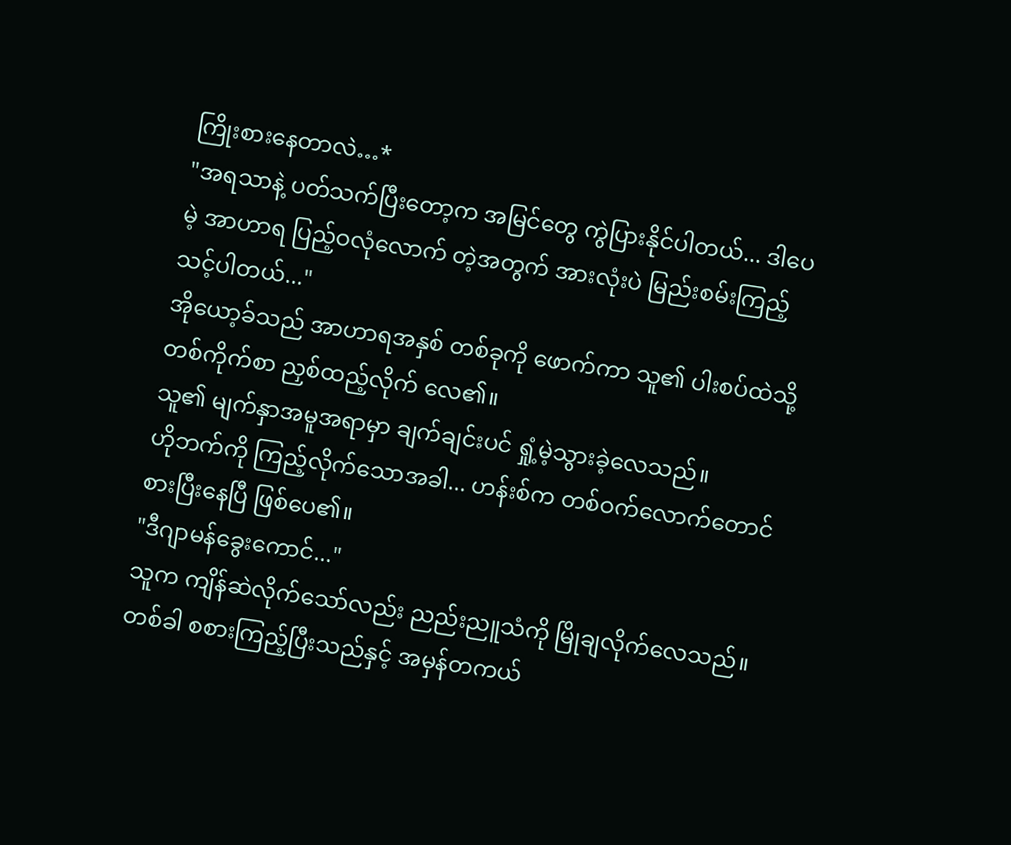ကြိုးစားနေတာလဲ…*
"အရသာနဲ့ ပတ်သက်ပြီးတော့က အမြင်တွေ ကွဲပြားနိုင်ပါတယ်... ဒါပေမဲ့ အာဟာရ ပြည့်ဝလုံလောက် တဲ့အတွက် အားလုံးပဲ မြည်းစမ်းကြည့်သင့်ပါတယ်..."
အိုယော့ခ်သည် အာဟာရအနှစ် တစ်ခုကို ဖောက်ကာ သူ၏ ပါးစပ်ထဲသို့ တစ်ကိုက်စာ ညှစ်ထည့်လိုက် လေ၏။
သူ၏ မျက်နှာအမူအရာမှာ ချက်ချင်းပင် ရှုံ့မဲ့သွားခဲ့လေသည်။
ဟိုဘက်ကို ကြည့်လိုက်သောအခါ... ဟန်းစ်က တစ်ဝက်လောက်တောင် စားပြီးနေပြီ ဖြစ်ပေ၏။
"ဒီဂျာမန်ခွေးကောင်..."
သူက ကျိန်ဆဲလိုက်သော်လည်း ညည်းညူသံကို မြိုချလိုက်လေသည်။ တစ်ခါ စစားကြည့်ပြီးသည်နှင့် အမှန်တကယ်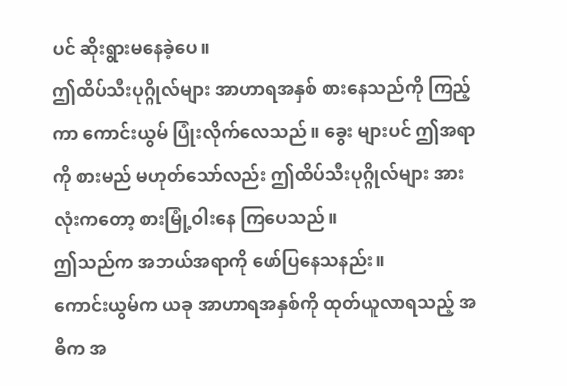ပင် ဆိုးရွားမနေခဲ့ပေ။
ဤထိပ်သီးပုဂ္ဂိုလ်များ အာဟာရအနှစ် စားနေသည်ကို ကြည့်ကာ ကောင်းယွမ် ပြုံးလိုက်လေသည်။ ခွေး များပင် ဤအရာကို စားမည် မဟုတ်သော်လည်း ဤထိပ်သီးပုဂ္ဂိုလ်များ အားလုံးကတော့ စားမြုံ့ဝါးနေ ကြပေသည်။
ဤသည်က အဘယ်အရာကို ဖော်ပြနေသနည်း။
ကောင်းယွမ်က ယခု အာဟာရအနှစ်ကို ထုတ်ယူလာရသည့် အဓိက အ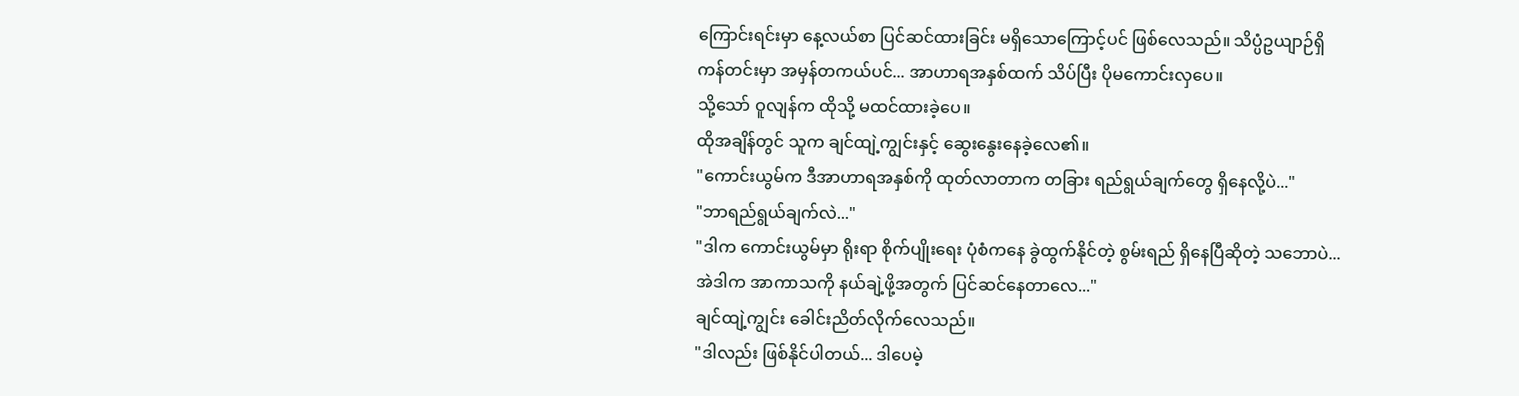ကြောင်းရင်းမှာ နေ့လယ်စာ ပြင်ဆင်ထားခြင်း မရှိသောကြောင့်ပင် ဖြစ်လေသည်။ သိပ္ပံဥယျာဉ်ရှိ ကန်တင်းမှာ အမှန်တကယ်ပင်... အာဟာရအနှစ်ထက် သိပ်ပြီး ပိုမကောင်းလှပေ။
သို့သော် ဝူလျန်က ထိုသို့ မထင်ထားခဲ့ပေ။
ထိုအချိန်တွင် သူက ချင်ထျဲ့ကျွင်းနှင့် ဆွေးနွေးနေခဲ့လေ၏။
"ကောင်းယွမ်က ဒီအာဟာရအနှစ်ကို ထုတ်လာတာက တခြား ရည်ရွယ်ချက်တွေ ရှိနေလို့ပဲ..."
"ဘာရည်ရွယ်ချက်လဲ..."
"ဒါက ကောင်းယွမ်မှာ ရိုးရာ စိုက်ပျိုးရေး ပုံစံကနေ ခွဲထွက်နိုင်တဲ့ စွမ်းရည် ရှိနေပြီဆိုတဲ့ သဘောပဲ... အဲဒါက အာကာသကို နယ်ချဲ့ဖို့အတွက် ပြင်ဆင်နေတာလေ..."
ချင်ထျဲ့ကျွင်း ခေါင်းညိတ်လိုက်လေသည်။
"ဒါလည်း ဖြစ်နိုင်ပါတယ်... ဒါပေမဲ့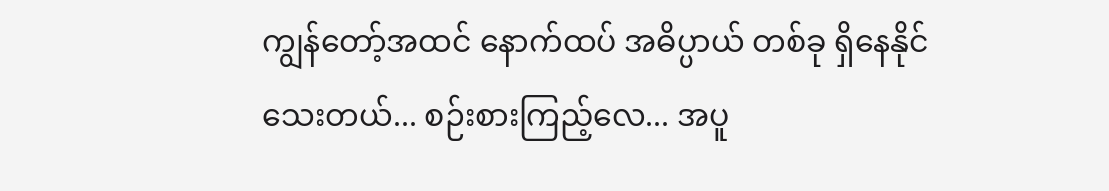ကျွန်တော့်အထင် နောက်ထပ် အဓိပ္ပာယ် တစ်ခု ရှိနေနိုင်သေးတယ်... စဉ်းစားကြည့်လေ... အပူ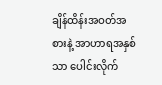ချိန်ထိန်းအဝတ်အစားနဲ့ အာဟာရအနှစ်သာ ပေါင်းလိုက်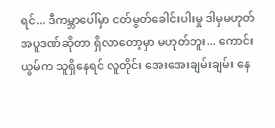ရင်... ဒီကမ္ဘာပေါ်မှာ ငတ်မွတ်ခေါင်းပါးမှု ဒါမှမဟုတ် အပူဒဏ်ဆိုတာ ရှိလာတော့မှာ မဟုတ်ဘူး... ကောင်းယွမ်က သူရှိနေရင် လူတိုင်း အေးအေးချမ်းချမ်း နေ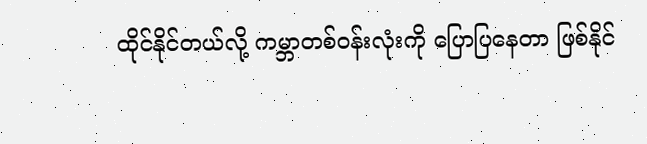ထိုင်နိုင်တယ်လို့ ကမ္ဘာတစ်ဝန်းလုံးကို ပြောပြနေတာ ဖြစ်နိုင်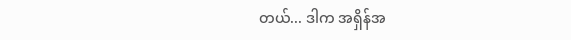တယ်... ဒါက အရှိန်အ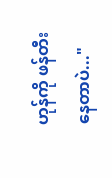ဟုန်ကို ဖန်တီးနေတာပဲ..."